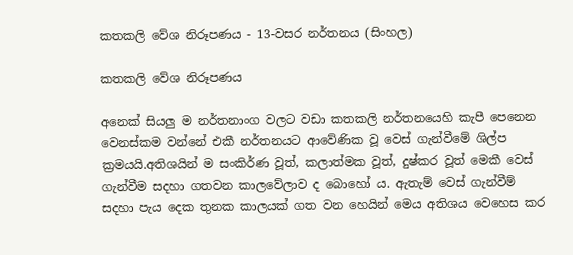කතකලි වේශ නිරූපණය - 13-වසර නර්තනය (සිංහල)

කතකලි වේශ නිරූපණය

අනෙක් සියලු ම නර්තනාංග වලට වඩා කතකලි නර්තනයෙහි කැපී පෙනෙන වෙනස්කම වන්නේ එකී නර්තනයට ආවේණික වූ වෙස් ගැන්වීමේ ශිල්ප ක්‍රමයයි.අතිශයින් ම සංකිර්ණ වූත්, කලාත්මක වූත්, දුෂ්කර වූත් මෙකී වෙස් ගැන්වීම සදහා ගතවන කාලවේලාව ද බොහෝ ය. ඇතැම් වෙස් ගැන්වීම් සදහා පැය දෙක තුනක කාලයක් ගත වන හෙයින් මෙය අතිශය වෙහෙස කර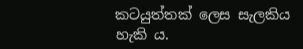කටයුත්තක් ලෙස සැලකිය හැකි ය.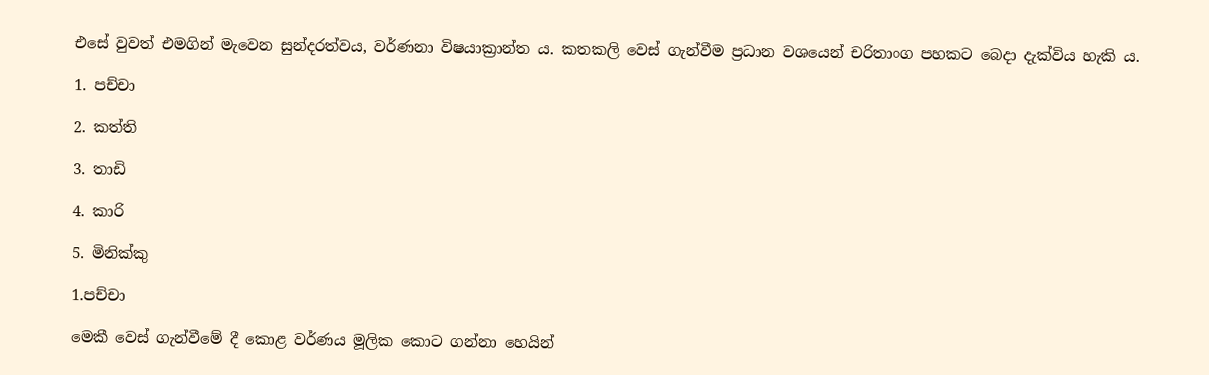එසේ වුවත් එමගින් මැවෙන සුන්දරත්වය, වර්ණනා විෂයාක්‍රාන්ත ය. කතකලි වෙස් ගැන්වීම ප්‍රධාන වශයෙන් චරිතාංග පහකට බෙදා දැක්විය හැකි ය.

1. පච්චා

2. කත්ති

3. තාඩි

4. කාරි

5. මිනික්කු

1.පච්චා

මෙකී වෙස් ගැන්වීමේ දී කොළ වර්ණය මූලික කොට ගන්නා හෙයින්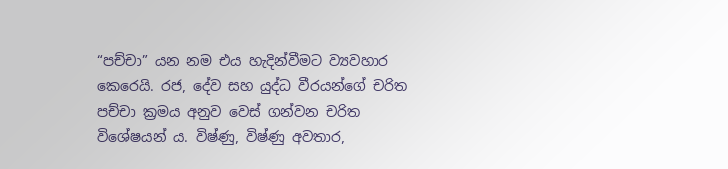“පච්චා” යන නම එය හැදින්වීමට ව්‍යවහාර කෙරෙයි. රජ, දේව සහ යුද්ධ වීරයන්ගේ චරිත පච්චා ක්‍රමය අනුව වෙස් ගන්වන චරිත විශේෂයන් ය. විෂ්ණු, විෂ්ණු අවතාර,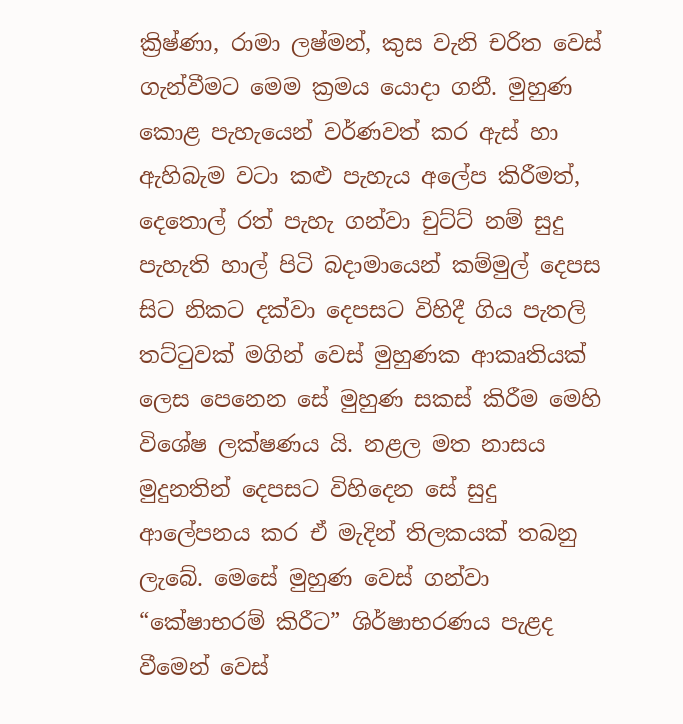ක්‍රිෂ්ණා, රාමා ලෂ්මන්, කුස වැනි චරිත වෙස් ගැන්වීමට මෙම ක්‍රමය යොදා ගනී. මුහුණ කොළ පැහැයෙන් වර්ණවත් කර ඇස් හා ඇහිබැම වටා කළු පැහැය අලේප කිරීමත්, දෙතොල් රත් පැහැ ගන්වා චුට්ට් නම් සුදු පැහැති හාල් පිටි බදාමායෙන් කම්මුල් දෙපස සිට නිකට දක්වා දෙපසට විහිදී ගිය පැතලි තට්ටුවක් මගින් වෙස් මුහුණක ආකෘතියක් ලෙස පෙනෙන සේ මුහුණ සකස් කිරීම මෙහි විශේෂ ලක්ෂණය යි. නළල මත නාසය මුදුනතින් දෙපසට විහිදෙන සේ සුදු ආලේපනය කර ඒ මැදින් තිලකයක් තබනු ලැබේ. මෙසේ මුහුණ වෙස් ගන්වා “කේෂාභරම් කිරීට” ශිර්ෂාභරණය පැළද වීමෙන් වෙස්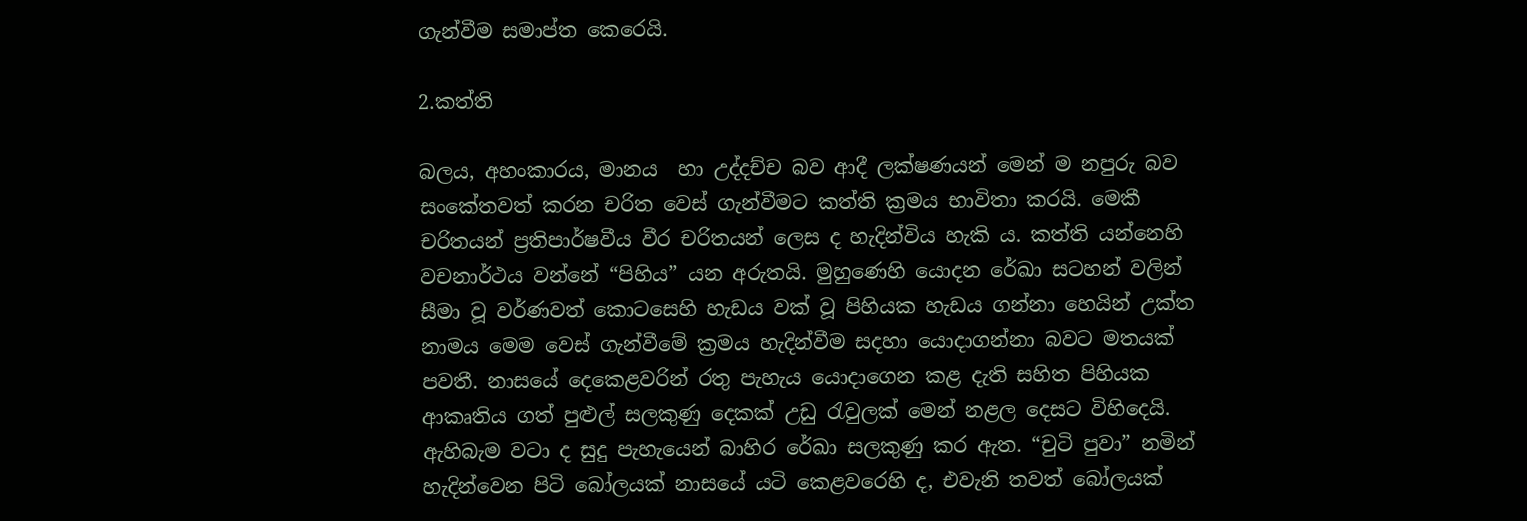ගැන්වීම සමාප්ත කෙරෙයි.

2.කත්ති

බලය, අහංකාරය, මානය  හා උද්දච්ච බව ආදී ලක්ෂණයන් මෙන් ම නපුරු බව සංකේතවත් කරන චරිත වෙස් ගැන්වීමට කත්ති ක්‍රමය භාවිතා කරයි. මෙකී චරිතයන් ප්‍රතිපාර්ෂවීය වීර චරිතයන් ලෙස ද හැදින්විය හැකි ය. කත්ති යන්නෙහි වචනාර්ථය වන්නේ “පිහිය” යන අරුතයි. මුහුණෙහි යොදන රේඛා සටහන් වලින් සීමා වූ වර්ණවත් කොටසෙහි හැඩය වක් වූ පිහියක හැඩය ගන්නා හෙයින් උක්ත නාමය මෙම වෙස් ගැන්වීමේ ක්‍රමය හැදින්වීම සදහා යොදාගන්නා බවට මතයක් පවතී. නාසයේ දෙකෙළවරින් රතු පැහැය යොදාගෙන කළ දැති සහිත පිහියක ආකෘතිය ගත් පුළුල් සලකුණු දෙකක් උඩු රැවුලක් මෙන් නළල දෙසට විහිදෙයි. ඇහිබැම වටා ද සුදු පැහැයෙන් බාහිර රේඛා සලකුණු කර ඇත. “චුටි පුවා” නමින් හැදින්වෙන පිටි බෝලයක් නාසයේ යටි කෙළවරෙහි ද, එවැනි තවත් බෝලයක්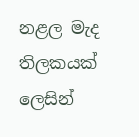නළල මැද තිලකයක් ලෙසින්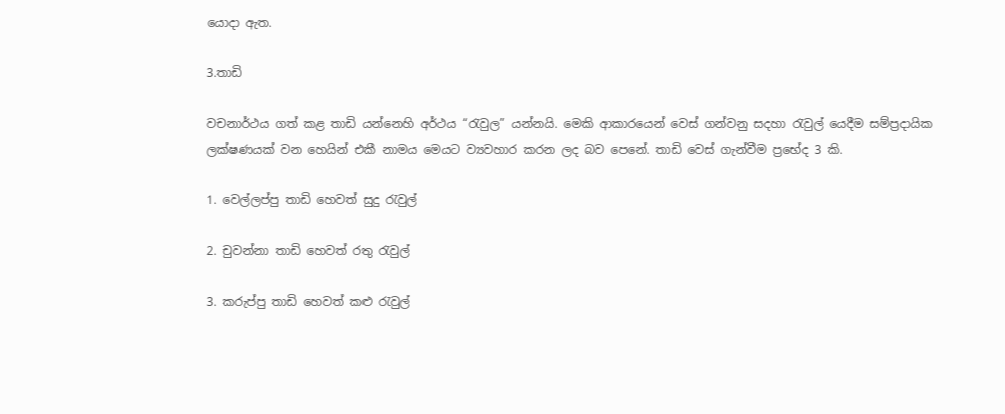යොදා ඇත.

3.තාඩි

වචනාර්ථය ගත් කළ තාඩි යන්නෙහි අර්ථය “රැවුල” යන්නයි. මෙකි ආකාරයෙන් වෙස් ගන්වනු සදහා රැවුල් යෙදීම සම්ප්‍රදායික ලක්ෂණයක් වන හෙයින් එකී නාමය මෙයට ව්‍යවහාර කරන ලද බව පෙනේ. තාඩි වෙස් ගැන්වීම ප්‍රභේද 3 කි.

1. වෙල්ලප්පු තාඩි හෙවත් සුදු රැවුල්

2. චුවන්නා තාඩි හෙවත් රතු රැවුල්

3. කරුප්පු තාඩි හෙවත් කළු රැවුල්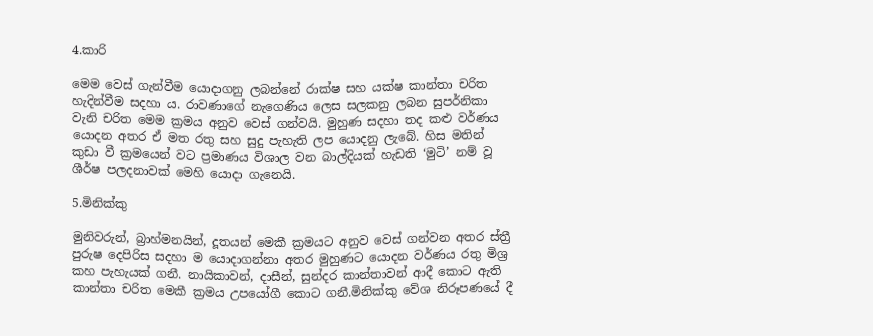4.කාරි

මෙම වෙස් ගැන්වීම යොදාගනු ලබන්නේ රාක්ෂ සහ යක්ෂ කාන්තා චරිත හැදින්වීම සදහා ය. රාවණාගේ නැගෙණිය ලෙස සලකනු ලබන සුපර්නිකා වැනි චරිත මෙම ක්‍රමය අනුව වෙස් ගන්වයි. මුහුණ සදහා තද කළු වර්ණය යොදන අතර ඒ මත රතු සහ සුදු පැහැති ලප යොදනු ලැබේ. හිස මතින් කුඩා වී ක්‍රමයෙන් වට ප්‍රමාණය විශාල වන බාල්දියක් හැඩති ‘මුටි’ නම් වූ ශීර්ෂ පලදනාවක් මෙහි යොදා ගැනෙයි.

5.මිනික්කු

මුනිවරුන්, බ්‍රාහ්මනයින්, දූතයන් මෙකී ක්‍රමයට අනුව වෙස් ගන්වන අතර ස්ත්‍රී පුරුෂ දෙපිරිස සදහා ම යොදාගන්නා අතර මුහුණට යොදන වර්ණය රතු මිශ්‍ර කහ පැහැයක් ගනී. නායිකාවන්, දාසීන්, සුන්දර කාන්තාවන් ආදී කොට ඇති කාන්තා චරිත මෙකී ක්‍රමය උපයෝගී කොට ගනී.මිනික්කු වේශ නිරූපණයේ දී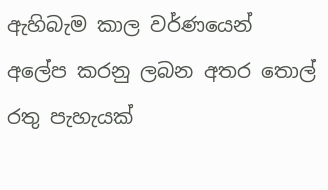ඇහිබැම කාල වර්ණයෙන් අලේප කරනු ලබන අතර තොල් රතු පැහැයක්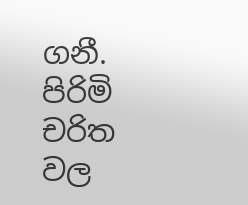ගනී. පිරිමි චරිත වල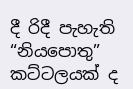දී රිදී පැහැති “නියපොතු” කට්ටලයක් ද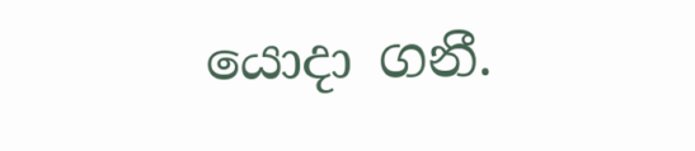යොදා ගනී.